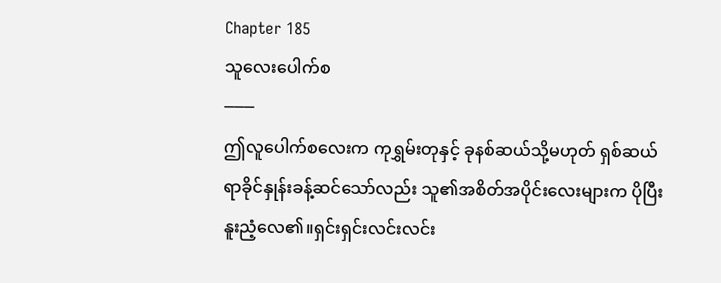Chapter 185
သူလေးပေါက်စ
───
ဤလူပေါက်စလေးက ကုရွှမ်းတုနှင့် ခုနစ်ဆယ်သို့မဟုတ် ရှစ်ဆယ်ရာခိုင်နှုန်းခန့်ဆင်သော်လည်း သူ၏အစိတ်အပိုင်းလေးများက ပိုပြီးနူးညံ့လေ၏။ရှင်းရှင်းလင်းလင်း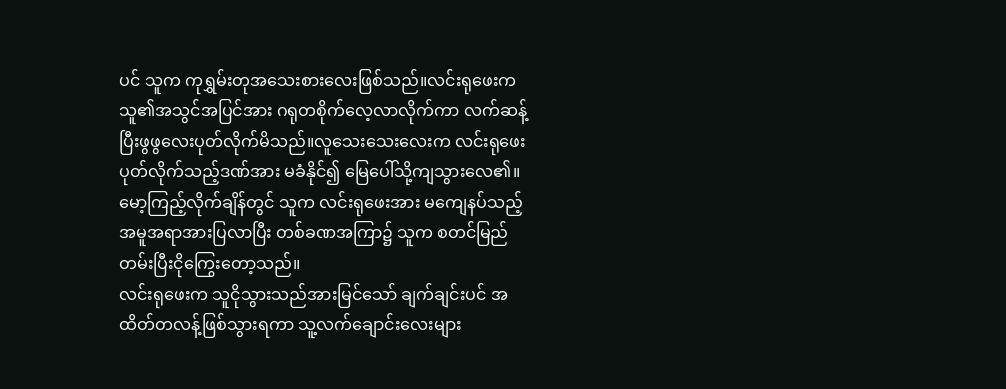ပင် သူက ကုရွှမ်းတုအသေးစားလေးဖြစ်သည်။လင်းရုဖေးက သူ၏အသွင်အပြင်အား ဂရုတစိုက်လေ့လာလိုက်ကာ လက်ဆန့်ပြီးဖွဖွလေးပုတ်လိုက်မိသည်။လူသေးသေးလေးက လင်းရုဖေးပုတ်လိုက်သည့်ဒဏ်အား မခံနိုင်၍ မြေပေါ်သို့ကျသွားလေ၏။မော့ကြည့်လိုက်ချိန်တွင် သူက လင်းရုဖေးအား မကျေနပ်သည့်အမူအရာအားပြလာပြီး တစ်ခဏအကြာ၌ သူက စတင်မြည်တမ်းပြီးငိုကြွေးတော့သည်။
လင်းရုဖေးက သူငိုသွားသည်အားမြင်သော် ချက်ချင်းပင် အထိတ်တလန့်ဖြစ်သွားရကာ သူ့လက်ချောင်းလေးများ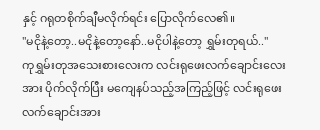နှင့် ဂရုတစိုက်ချီမလိုက်ရင်း ပြောလိုက်လေ၏။
"မငိုနဲ့တော့..မငိုနဲ့တော့နော်..မငိုပါနဲ့တော့ ရွှမ်းတုရယ်.."
ကုရွှမ်းတုအသေးစားလေးက လင်းရုဖေးလက်ချောင်းလေးအား ပိုက်လိုက်ပြီး မကျေနပ်သည့်အကြည့်ဖြင့် လင်းရုဖေးလက်ချောင်းအား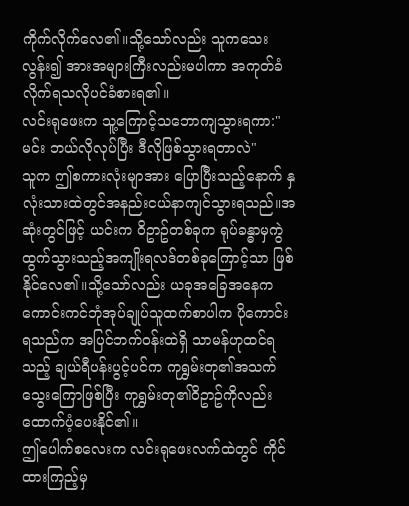ကိုက်လိုက်လေ၏။သို့သော်လည်း သူကသေးလွန်း၍ အားအများကြီးလည်းမပါကာ အကုတ်ခံလိုက်ရသလိုပင်ခံစားရ၏။
လင်းရုဖေးက သူ့ကြောင့်သဘောကျသွားရကာ:"မင်း ဘယ်လိုလုပ်ပြီး ဒီလိုဖြစ်သွားရတာလဲ"
သူက ဤစကားလုံးမျာအား ပြောပြီးသည့်နောက် နှလုံးသားထဲတွင်အနည်းငယ်နာကျင်သွားရသည်။အဆုံးတွင်ဖြင့် ယင်းက ဝိဥာဥ်တစ်ခုက ရုပ်ခန္ဓာမှကွဲထွက်သွားသည့်အကျိုးရလဒ်တစ်ခုကြောင့်သာ ဖြစ်နိုင်လေ၏။သို့သော်လည်း ယခုအခြေအနေက ကောင်းကင်ဘုံအုပ်ချုပ်သူထက်စာပါက ပိုကောင်းရသည်က အပြင်ဘက်ဝန်းထဲရှိ သာမန်ဟုထင်ရသည့် ချယ်ရီပန်းပွင့်ပင်က ကုရွှမ်းတု၏အသက်သွေးကြောဖြစ်ပြီး ကုရွှမ်းတု၏ဝိဥာဥ်ကိုလည်း ထောက်ပံ့ပေးနိုင်၏။
ဤပေါက်စလေးက လင်းရုဖေးလက်ထဲတွင် ကိုင်ထားကြည့်မှ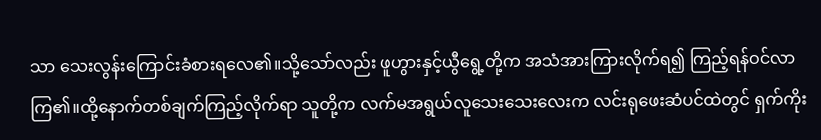သာ သေးလွန်းကြောင်းခံစားရလေ၏။သို့သော်လည်း ဖူဟွားနှင့်ယွီရွေ့တို့က အသံအားကြားလိုက်ရ၍ ကြည့်ရန်ဝင်လာကြ၏။ထို့နောက်တစ်ချက်ကြည့်လိုက်ရာ သူတို့က လက်မအရွယ်လူသေးသေးလေးက လင်းရုဖေးဆံပင်ထဲတွင် ရှက်ကိုး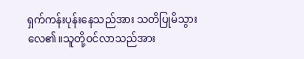ရှက်ကန်းပုန်းနေသည်အား သတိပြုမိသွားလေ၏။သူတို့ဝင်လာသည်အား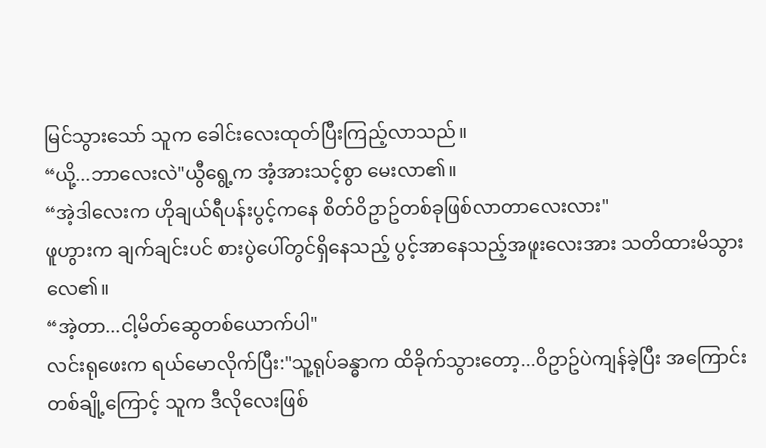မြင်သွားသော် သူက ခေါင်းလေးထုတ်ပြီးကြည့်လာသည်။
“ယို့...ဘာလေးလဲ"ယွီရွေ့က အံ့အားသင့်စွာ မေးလာ၏။
“အဲ့ဒါလေးက ဟိုချယ်ရီပန်းပွင့်ကနေ စိတ်ဝိဥာဥ်တစ်ခုဖြစ်လာတာလေးလား"
ဖူဟွားက ချက်ချင်းပင် စားပွဲပေါ်တွင်ရှိနေသည့် ပွင့်အာနေသည့်အဖူးလေးအား သတိထားမိသွားလေ၏။
“အဲ့တာ...ငါ့မိတ်ဆွေတစ်ယောက်ပါ"
လင်းရုဖေးက ရယ်မောလိုက်ပြီး:"သူ့ရုပ်ခန္ဓာက ထိခိုက်သွားတော့...ဝိဥာဥ်ပဲကျန်ခဲ့ပြီး အကြောင်းတစ်ချို့ကြောင့် သူက ဒီလိုလေးဖြစ်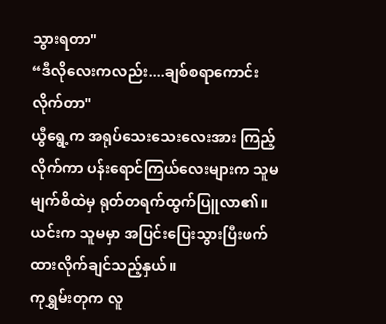သွားရတာ"
“ဒီလိုလေးကလည်း....ချစ်စရာကောင်းလိုက်တာ"
ယွီရွေ့က အရုပ်သေးသေးလေးအား ကြည့်လိုက်ကာ ပန်းရောင်ကြယ်လေးများက သူမမျက်စိထဲမှ ရုတ်တရက်ထွက်ပြူလာ၏။ယင်းက သူမမှာ အပြင်းပြေးသွားပြီးဖက်ထားလိုက်ချင်သည့်နှယ်။
ကုရွှမ်းတုက လူ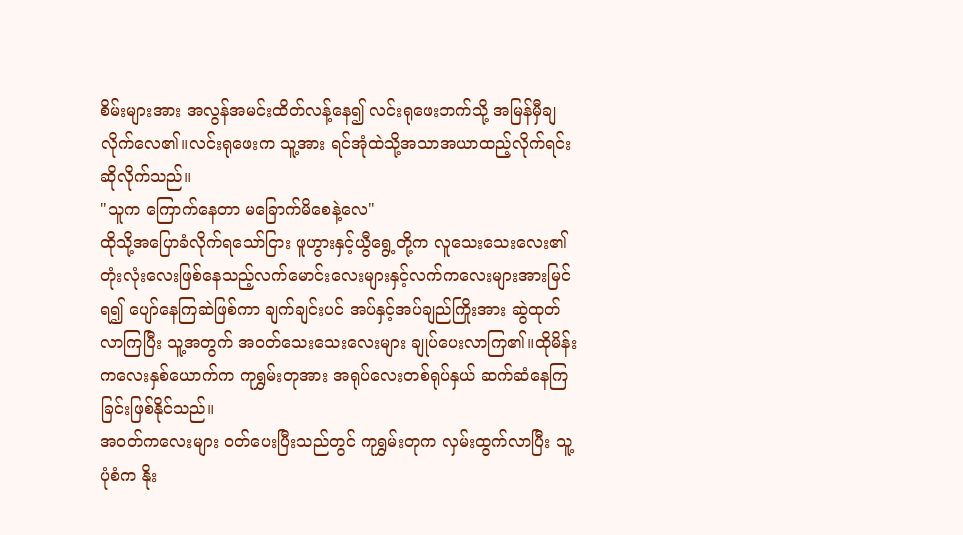စိမ်းများအား အလွန်အမင်းထိတ်လန့်နေ၍ လင်းရုဖေးဘက်သို့ အမြန်မှီချလိုက်လေ၏။လင်းရုဖေးက သူ့အား ရင်အုံထဲသို့အသာအယာထည့်လိုက်ရင်း ဆိုလိုက်သည်။
"သူက ကြောက်နေတာ မခြောက်မိစေနဲ့လေ"
ထိုသို့အပြောခံလိုက်ရသော်ငြား ဖူဟွားနှင့်ယွီရွေ့တို့က လူသေးသေးလေး၏ တုံးလုံးလေးဖြစ်နေသည့်လက်မောင်းလေးများနှင့်လက်ကလေးများအားမြင်ရ၍ ပျော်နေကြဆဲဖြစ်ကာ ချက်ချင်းပင် အပ်နှင့်အပ်ချည်ကြိုးအား ဆွဲထုတ်လာကြပြီး သူ့အတွက် အဝတ်သေးသေးလေးများ ချုပ်ပေးလာကြ၏။ထိုမိန်းကလေးနှစ်ယောက်က ကုရွှမ်းတုအား အရုပ်လေးတစ်ရုပ်နှယ် ဆက်ဆံနေကြခြင်းဖြစ်နိုင်သည်။
အဝတ်ကလေးများ ဝတ်ပေးပြီးသည်တွင် ကုရွှမ်းတုက လှမ်းထွက်လာပြီး သူ့ပုံစံက နိုး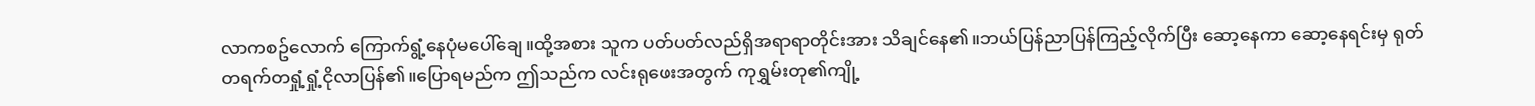လာကစဥ်လောက် ကြောက်ရွံ့နေပုံမပေါ်ချေ။ထို့အစား သူက ပတ်ပတ်လည်ရှိအရာရာတိုင်းအား သိချင်နေ၏။ဘယ်ပြန်ညာပြန်ကြည့်လိုက်ပြီး ဆော့နေကာ ဆော့နေရင်းမှ ရုတ်တရက်တရှုံ့ရှုံ့ငိုလာပြန်၏။ပြောရမည်က ဤသည်က လင်းရုဖေးအတွက် ကုရွှမ်းတု၏ကျို့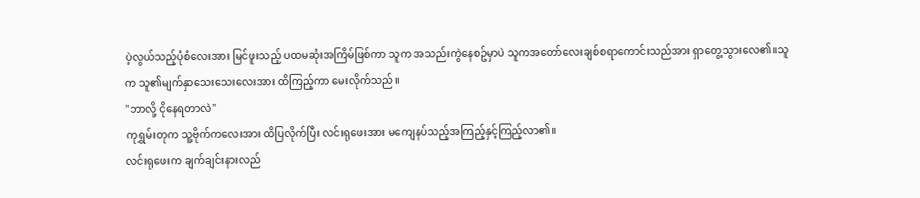ပဲ့လွယ်သည့်ပုံစံလေးအား မြင်ဖူးသည့် ပထမဆုံးအကြိမ်ဖြစ်ကာ သူက အသည်းကွဲနေစဥ်မှာပဲ သူကအတော်လေးချစ်စရာကောင်းသည်အား ရှာတွေ့သွားလေ၏။သူက သူ၏မျက်နှာသေးသေးလေးအား ထိကြည့်ကာ မေးလိုက်သည်။
"ဘာလို့ ငိုနေရတာလဲ"
ကုရွှမ်းတုက သူ့ဗိုက်ကလေးအား ထိပြလိုက်ပြီး လင်းရုဖေးအား မကျေနပ်သည့်အကြည့်နှင့်ကြည့်လာ၏။
လင်းရုဖေးက ချက်ချင်းနားလည်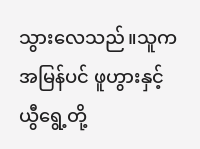သွားလေသည်။သူက အမြန်ပင် ဖူဟွားနှင့်ယွီရွေ့တို့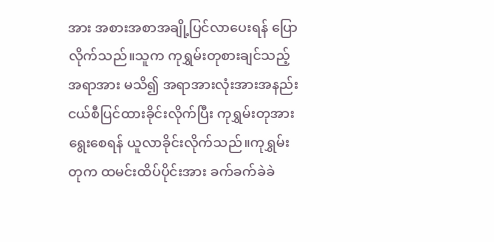အား အစားအစာအချို့ပြင်လာပေးရန် ပြောလိုက်သည်။သူက ကုရွှမ်းတုစားချင်သည့်အရာအား မသိ၍ အရာအားလုံးအားအနည်းငယ်စီပြင်ထားခိုင်းလိုက်ပြီး ကုရွှမ်းတုအားရွေးစေရန် ယူလာခိုင်းလိုက်သည်။ကုရွှမ်းတုက ထမင်းထိပ်ပိုင်းအား ခက်ခက်ခဲခဲ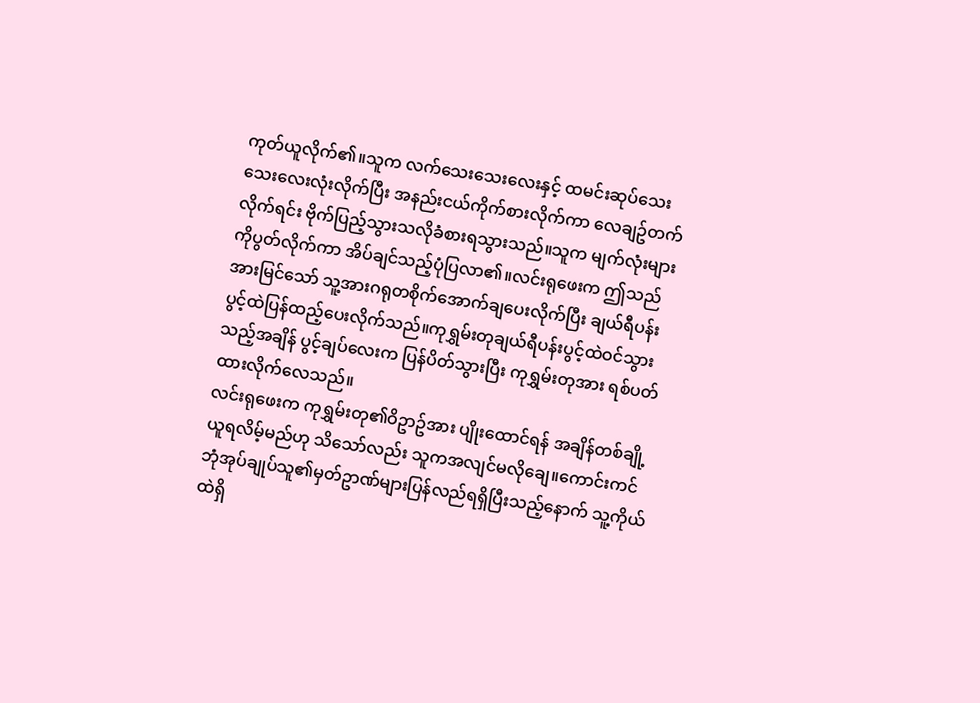ကုတ်ယူလိုက်၏။သူက လက်သေးသေးလေးနှင့် ထမင်းဆုပ်သေးသေးလေးလုံးလိုက်ပြီး အနည်းငယ်ကိုက်စားလိုက်ကာ လေချဥ်တက်လိုက်ရင်း ဗိုက်ပြည့်သွားသလိုခံစားရသွားသည်။သူက မျက်လုံးများကိုပွတ်လိုက်ကာ အိပ်ချင်သည့်ပုံပြလာ၏။လင်းရုဖေးက ဤသည်အားမြင်သော် သူ့အားဂရုတစိုက်အောက်ချပေးလိုက်ပြီး ချယ်ရီပန်းပွင့်ထဲပြန်ထည့်ပေးလိုက်သည်။ကုရွှမ်းတုချယ်ရီပန်းပွင့်ထဲဝင်သွားသည့်အချိန် ပွင့်ချပ်လေးက ပြန်ပိတ်သွားပြီး ကုရွှမ်းတုအား ရစ်ပတ်ထားလိုက်လေသည်။
လင်းရုဖေးက ကုရွှမ်းတု၏ဝိဥာဥ်အား ပျိုးထောင်ရန် အချိန်တစ်ချို့ယူရလိမ့်မည်ဟု သိသော်လည်း သူကအလျင်မလိုချေ။ကောင်းကင်ဘုံအုပ်ချုပ်သူ၏မှတ်ဥာဏ်များပြန်လည်ရရှိပြီးသည့်နောက် သူ့ကိုယ်ထဲရှိ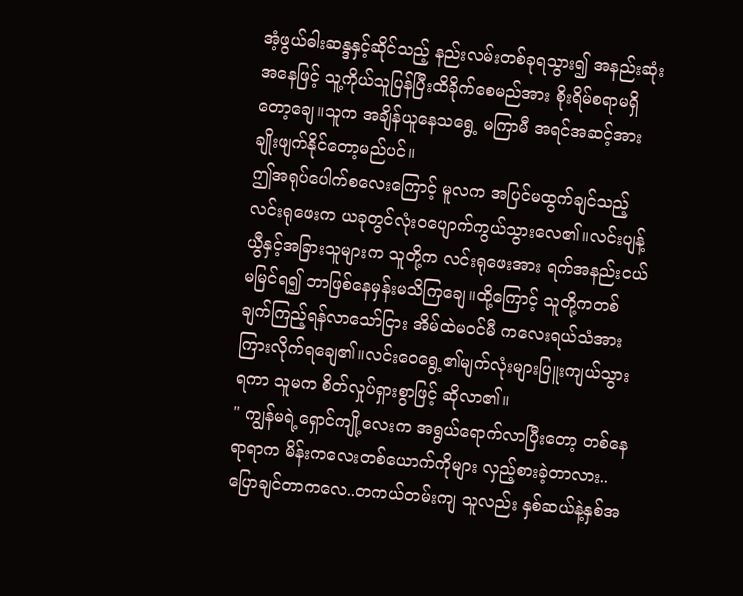အံ့ဖွယ်ဓါးဆန္ဒနှင့်ဆိုင်သည့် နည်းလမ်းတစ်ခုရသွား၍ အနည်းဆုံးအနေဖြင့် သူ့ကိုယ်သူပြန်ပြီးထိခိုက်စေမည်အား စိုးရိမ်စရာမရှိတော့ချေ။သူက အချိန်ယူနေသရွေ့ မကြာမီ အရင်အဆင့်အား ချိုးဖျက်နိုင်တော့မည်ပင်။
ဤအရုပ်ပေါက်စလေးကြောင့် မူလက အပြင်မထွက်ချင်သည့် လင်းရုဖေးက ယခုတွင်လုံးဝပျောက်ကွယ်သွားလေ၏။လင်းပျန့်ယွီနှင့်အခြားသူများက သူတို့က လင်းရုဖေးအား ရက်အနည်းငယ်မမြင်ရ၍ ဘာဖြစ်နေမှန်းမသိကြချေ။ထို့ကြောင့် သူတို့ကတစ်ချက်ကြည့်ရန်လာသော်ငြား အိမ်ထဲမဝင်မီ ကလေးရယ်သံအားကြားလိုက်ရချေ၏။လင်းဝေရွေ့၏မျက်လုံးများပြူးကျယ်သွားရကာ သူမက စိတ်လှုပ်ရှားစွာဖြင့် ဆိုလာ၏။
" ကျွန်မရဲ့ရှောင်ကျို့လေးက အရွယ်ရောက်လာပြီးတော့ တစ်နေရာရာက မိန်းကလေးတစ်ယောက်ကိုများ လှည့်စားခဲ့တာလား..ပြောချင်တာကလေ..တကယ်တမ်းကျ သူလည်း နှစ်ဆယ်နဲ့နှစ်အ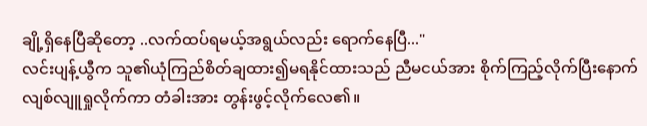ချို့ရှိနေပြီဆိုတော့ ..လက်ထပ်ရမယ့်အရွယ်လည်း ရောက်နေပြီ..."
လင်းပျန့်ယွီက သူ၏ယုံကြည်စိတ်ချထား၍မရနိုင်ထားသည် ညီမငယ်အား စိုက်ကြည့်လိုက်ပြီးနောက် လျစ်လျူရှုလိုက်ကာ တံခါးအား တွန်းဖွင့်လိုက်လေ၏။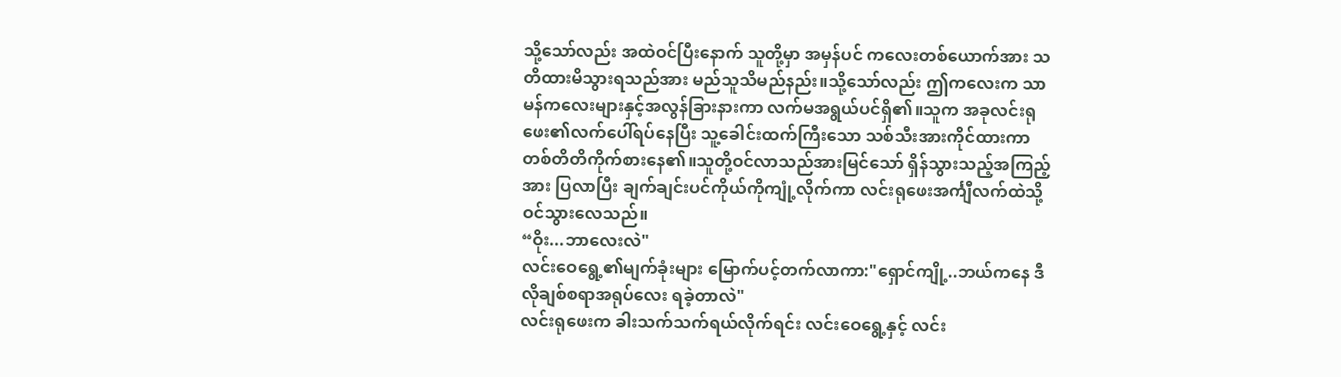သို့သော်လည်း အထဲဝင်ပြီးနောက် သူတို့မှာ အမှန်ပင် ကလေးတစ်ယောက်အား သတိထားမိသွားရသည်အား မည်သူသိမည်နည်း။သို့သော်လည်း ဤကလေးက သာမန်ကလေးများနှင့်အလွန်ခြားနားကာ လက်မအရွယ်ပင်ရှိ၏။သူက အခုလင်းရုဖေး၏လက်ပေါ်ရပ်နေပြီး သူ့ခေါင်းထက်ကြီးသော သစ်သီးအားကိုင်ထားကာ တစ်တိတိကိုက်စားနေ၏။သူတို့ဝင်လာသည်အားမြင်သော် ရှိန်သွားသည့်အကြည့်အား ပြလာပြီး ချက်ချင်းပင်ကိုယ်ကိုကျုံ့လိုက်ကာ လင်းရုဖေးအင်္ကျီလက်ထဲသို့ ဝင်သွားလေသည်။
“ဝိုး...ဘာလေးလဲ"
လင်းဝေရွေ့၏မျက်ခုံးများ မြောက်ပင့်တက်လာကာ:"ရှောင်ကျို့..ဘယ်ကနေ ဒီလိုချစ်စရာအရုပ်လေး ရခဲ့တာလဲ"
လင်းရုဖေးက ခါးသက်သက်ရယ်လိုက်ရင်း လင်းဝေရွေ့နှင့် လင်း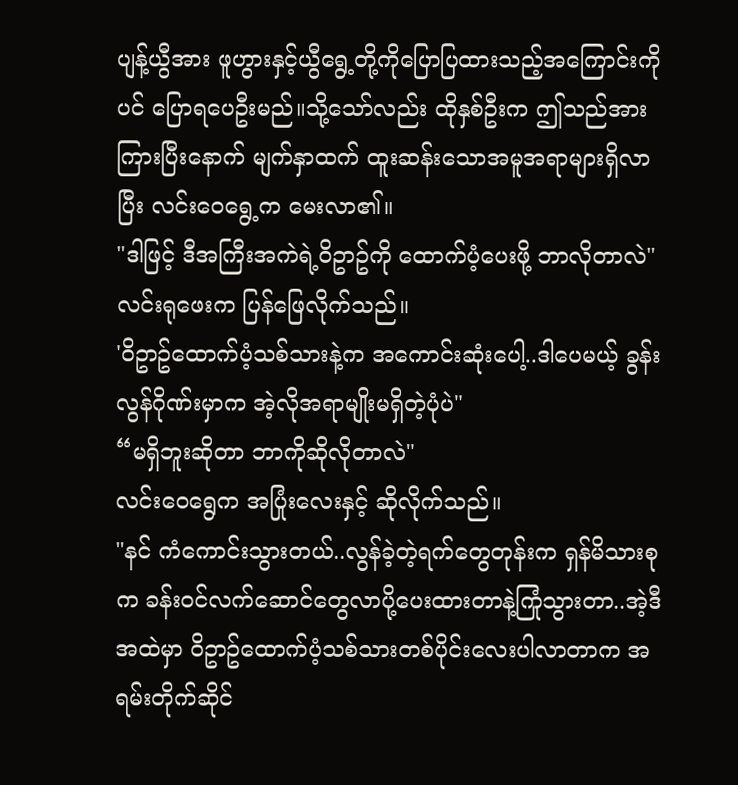ပျန့်ယွီအား ဖူဟွားနှင့်ယွီရွေ့တို့ကိုပြောပြထားသည့်အကြောင်းကိုပင် ပြောရပေဦးမည်။သို့သော်လည်း ထိုနှစ်ဦးက ဤသည်အားကြားပြီးနောက် မျက်နှာထက် ထူးဆန်းသောအမူအရာများရှိလာပြီး လင်းဝေရွေ့က မေးလာ၏။
"ဒါဖြင့် ဒီအကြီးအကဲရဲ့ဝိဥာဥ်ကို ထောက်ပံ့ပေးဖို့ ဘာလိုတာလဲ"
လင်းရုဖေးက ပြန်ဖြေလိုက်သည်။
'ဝိဥာဥ်ထောက်ပံ့သစ်သားနဲ့က အကောင်းဆုံးပေါ့..ဒါပေမယ့် ခွန်းလွန်ဂိုဏ်းမှာက အဲ့လိုအရာမျိုးမရှိတဲ့ပုံပဲ"
“မရှိဘူးဆိုတာ ဘာကိုဆိုလိုတာလဲ"
လင်းဝေရွေက အပြုံးလေးနှင့် ဆိုလိုက်သည်။
"နင် ကံကောင်းသွားတယ်..လွန်ခဲ့တဲ့ရက်တွေတုန်းက ရှန်မိသားစုက ခန်းဝင်လက်ဆောင်တွေလာပို့ပေးထားတာနဲ့ကြုံသွားတာ..အဲ့ဒီအထဲမှာ ဝိဥာဥ်ထောက်ပံ့သစ်သားတစ်ပိုင်းလေးပါလာတာက အရမ်းတိုက်ဆိုင်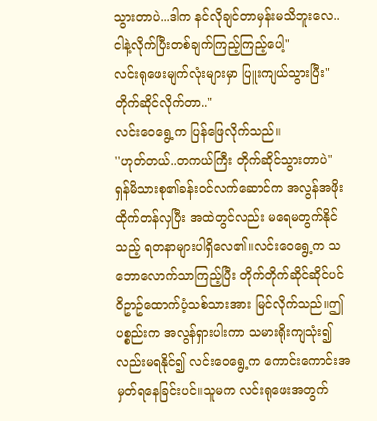သွားတာပဲ...ဒါက နင်လိုချင်တာမှန်းမသိဘူးလေ..ငါနဲ့လိုက်ပြီးတစ်ချက်ကြည့်ကြည့်ပေါ့"
လင်းရုဖေးမျက်လုံးများမှာ ပြူးကျယ်သွားပြီး"တိုက်ဆိုင်လိုက်တာ.."
လင်းဝေရွေ့က ပြန်ဖြေလိုက်သည်။
''ဟုတ်တယ်..တကယ်ကြီး တိုက်ဆိုင်သွားတာပဲ"
ရှန်မိသားစု၏ခန်းဝင်လက်ဆောင်က အလွန်အဖိုးထိုက်တန်လှပြီး အထဲတွင်လည်း မရေမတွက်နိုင်သည့် ရတနာများပါရှိလေ၏။လင်းဝေရွေ့က သဘောလောက်သာကြည့်ပြီး တိုက်တိုက်ဆိုင်ဆိုင်ပင် ဝိဥာဥ်ထောက်ပံ့သစ်သားအား မြင်လိုက်သည်။ဤပစ္စည်းက အလွန်ရှားပါးကာ သမားရိုးကျသုံး၍လည်းမရနိုင်၍ လင်းဝေရွေ့က ကောင်းကောင်းအမှတ်ရနေခြင်းပင်။သူမက လင်းရုဖေးအတွက်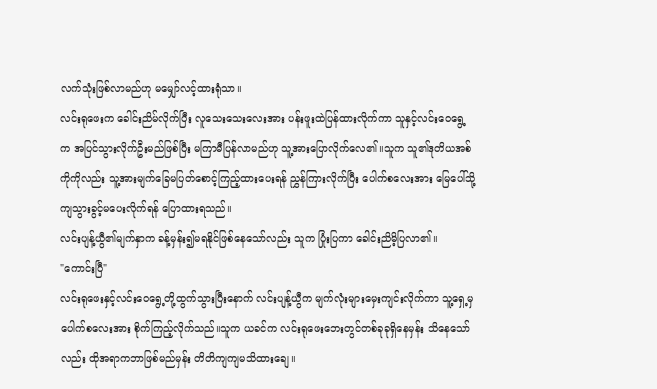လက်သုံးဖြစ်လာမည်ဟု မမျှော်လင့်ထားရုံသာ။
လင်းရုဖေးက ခေါင်းညိမ်လိုက်ပြီး လူသေးသေးလေးအား ပန်းဖူးထဲပြန်ထားလိုက်ကာ သူနှင့်လင်းဝေရွေ့က အပြင်သွားလိုက်ဦးမည်ဖြစ်ပြီး မကြာမီပြန်လာမည်ဟု သူ့အားပြောလိုက်လေ၏။သူက သူ၏ဒုတိယအစ်ကိုကိုလည်း သူ့အားမျက်ခြေမပြတ်စောင့်ကြည့်ထားပေးရန် ညွှန်ကြားလိုက်ပြီး ပေါက်စလေးအား မြေပေါ်သို့ကျသွားခွင့်မပေးလိုက်ရန် ပြောထားရသည်။
လင်းပျန့်ယွီ၏မျက်နှာက ခန့်မှန်း၍မရနိုင်ဖြစ်နေသော်လည်း သူက ပြုံးပြကာ ခေါင်းညိမိ့ပြလာ၏။
"ကောင်းပြီ"
လင်းရုဖေးနှင့်လင်းဝေရွေ့တို့ထွက်သွားပြီးနောက် လင်းပျန့်ယွီက မျက်လုံးများမှေးကျင်းလိုက်ကာ သူ့ရှေ့မှပေါက်စလေးအား စိုက်ကြည့်လိုက်သည်။သူက ယခင်က လင်းရုဖေးဘေးတွင်တစ်ခုခုရှိနေမှန်း သိနေသော်လည်း ထိုအရာကဘာဖြစ်မည်မှန်း တိတိကျကျမသိထားချေ။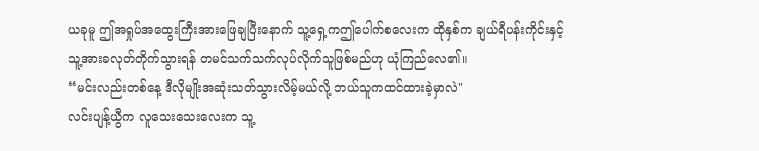ယခုမူ ဤအရှုပ်အထွေးကြီးအားဖြေချပြီးနောက် သူ့ရှေ့ကဤပေါက်စလေးက ထိုနှစ်က ချယ်ရီပန်းကိုင်းနှင့် သူ့အားခလုတ်တိုက်သွားရန် တမင်သက်သက်လုပ်လိုက်သူဖြစ်မည်ဟု ယုံကြည်လေ၏။
“မင်းလည်းတစ်နေ့ ဒီလိုမျိုးအဆုံးသတ်သွားလိမ့်မယ်လို့ ဘယ်သူကထင်ထားခဲ့မှာလဲ"
လင်းပျန့်ယွီက လူသေးသေးလေးက သူ့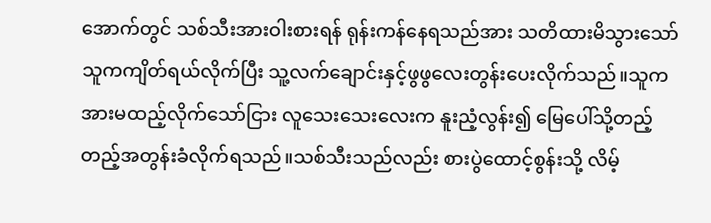အောက်တွင် သစ်သီးအားဝါးစားရန် ရုန်းကန်နေရသည်အား သတိထားမိသွားသော် သူကကျိတ်ရယ်လိုက်ပြီး သူ့လက်ချောင်းနှင့်ဖွဖွလေးတွန်းပေးလိုက်သည်။သူက အားမထည့်လိုက်သော်ငြား လူသေးသေးလေးက နူးညံ့လွန်း၍ မြေပေါ်သို့တည့်တည့်အတွန်းခံလိုက်ရသည်။သစ်သီးသည်လည်း စားပွဲထောင့်စွန်းသို့ လိမ့်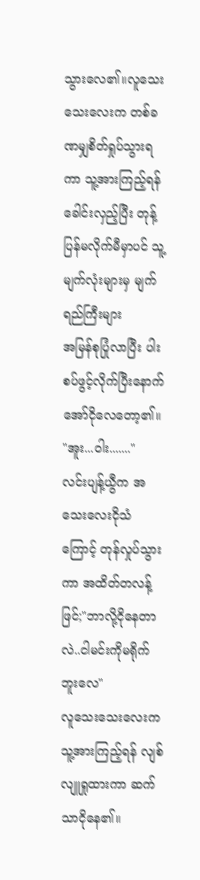သွားလေ၏။လူသေးသေးလေးက တစ်ခဏမျှစိတ်ရှုပ်သွားရကာ သူ့အားကြည့်ရန်ခေါင်းလှည့်ပြီး တုန့်ပြန်မလိုက်မီမှာပင် သူ့မျက်လုံးများမှ မျက်ရည်ကြီးများ
အမြန်စုပြုံလာပြီး ပါးစပ်ဖွင့်လိုက်ပြီးနောက် အော်ငိုလေတော့၏။
"အူး...ဝါး......."
လင်းပျန့်ယွီက အသေးလေးငိုသံကြောင့် တုန်လှုပ်သွားကာ အထိတ်တလန့်ဖြင်;"ဘာလို့ငိုနေတာလဲ..ငါမင်းကိုမရိုက်ဘူးလေ"
လူသေးသေးလေးက သူ့အားကြည့်ရန် လျစ်လျူရှုထားကာ ဆက်သာငိုနေ၏။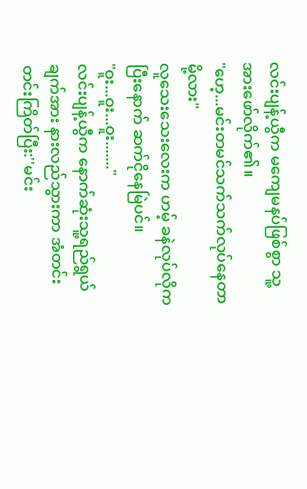လင်းပျန့်ယွီက မကျေမနပ်ဖြစ်စွာ သူ့အားဖော်လိုက်၏။
"ဟေ့...မင်းတမင်သက်သက်လုပ်နေတာမို့လား"
လူသေးသေးလေးက ဟမ့် ခနဲလုပ်လိုကပြီးနောက် ဆက်ငိုနေမြဲပင်။
"ဝူး...ဝူး...ဝူး......."
လင်းပျန့်ယွီက နောက်ဆုံးသူ့ရည်ရွယ်ချက်အား နားလည်သွားကာ အံတင်းတင်းကြိတ်ပြီး:''မင်း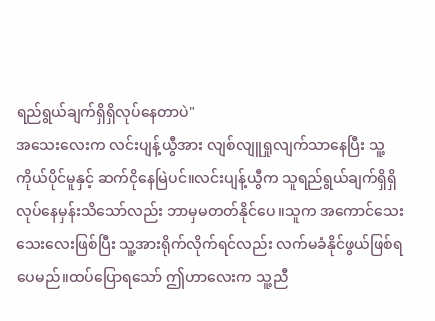ရည်ရွယ်ချက်ရှိရှိလုပ်နေတာပဲ"
အသေးလေးက လင်းပျန့်ယွီအား လျစ်လျူရှုလျက်သာနေပြီး သူ့ကိုယ်ပိုင်မူနှင့် ဆက်ငိုနေမြဲပင်။လင်းပျန့်ယွီက သူရည်ရွယ်ချက်ရှိရှိလုပ်နေမှန်းသိသော်လည်း ဘာမှမတတ်နိုင်ပေ။သူက အကောင်သေးသေးလေးဖြစ်ပြီး သူ့အားရိုက်လိုက်ရင်လည်း လက်မခံနိုင်ဖွယ်ဖြစ်ရပေမည်။ထပ်ပြောရသော် ဤဟာလေးက သူ့ညီ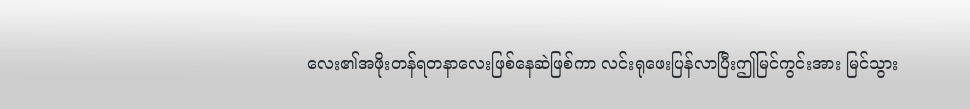လေး၏အဖိုးတန်ရတနာလေးဖြစ်နေဆဲဖြစ်ကာ လင်းရုဖေးပြန်လာပြီးဤမြင်ကွင်းအား မြင်သွား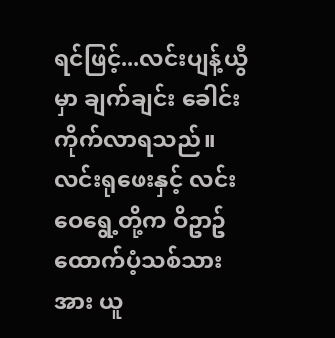ရင်ဖြင့်...လင်းပျန့်ယွီမှာ ချက်ချင်း ခေါင်းကိုက်လာရသည်။
လင်းရုဖေးနှင့် လင်းဝေရွေ့တို့က ဝိဥာဥ်ထောက်ပံ့သစ်သားအား ယူ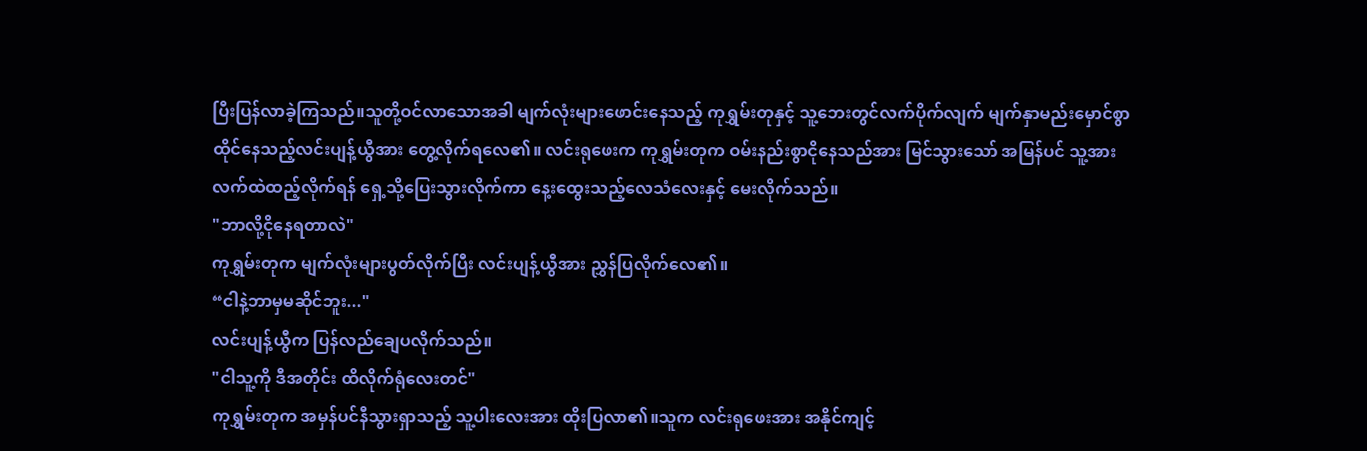ပြီးပြန်လာခဲ့ကြသည်။သူတို့ဝင်လာသောအခါ မျက်လုံးများဖောင်းနေသည့် ကုရွှမ်းတုနှင့် သူ့ဘေးတွင်လက်ပိုက်လျက် မျက်နှာမည်းမှောင်စွာ ထိုင်နေသည့်လင်းပျန့်ယွီအား တွေ့လိုက်ရလေ၏။ လင်းရုဖေးက ကုရွှမ်းတုက ဝမ်းနည်းစွာငိုနေသည်အား မြင်သွားသော် အမြန်ပင် သူ့အားလက်ထဲထည့်လိုက်ရန် ရှေ့သို့ပြေးသွားလိုက်ကာ နေ့းထွေးသည့်လေသံလေးနှင့် မေးလိုက်သည်။
"ဘာလို့ငိုနေရတာလဲ"
ကုရွှမ်းတုက မျက်လုံးများပွတ်လိုက်ပြီး လင်းပျန့်ယွီအား ညွှန်ပြလိုက်လေ၏။
“ငါနဲ့ဘာမှမဆိုင်ဘူး..."
လင်းပျန့်ယွီက ပြန်လည်ချေပလိုက်သည်။
"ငါသူ့ကို ဒီအတိုင်း ထိလိုက်ရုံလေးတင်"
ကုရွှမ်းတုက အမှန်ပင်နီသွားရှာသည့် သူ့ပါးလေးအား ထိုးပြလာ၏။သူက လင်းရုဖေးအား အနိုင်ကျင့်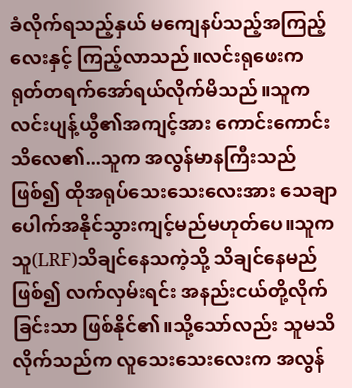ခံလိုက်ရသည့်နှယ် မကျေနပ်သည့်အကြည့်လေးနှင့် ကြည့်လာသည်။လင်းရုဖေးက ရုတ်တရက်အော်ရယ်လိုက်မိသည်။သူက လင်းပျန့်ယွီ၏အကျင့်အား ကောင်းကောင်းသိလေ၏...သူက အလွန်မာနကြီးသည်ဖြစ်၍ ထိုအရုပ်သေးသေးလေးအား သေချာပေါက်အနိုင်သွားကျင့်မည်မဟုတ်ပေ။သူက သူ(LRF)သိချင်နေသကဲ့သို့ သိချင်နေမည်ဖြစ်၍ လက်လှမ်းရင်း အနည်းငယ်တို့လိုက်ခြင်းသာ ဖြစ်နိုင်၏။သို့သော်လည်း သူမသိလိုက်သည်က လူသေးသေးလေးက အလွန်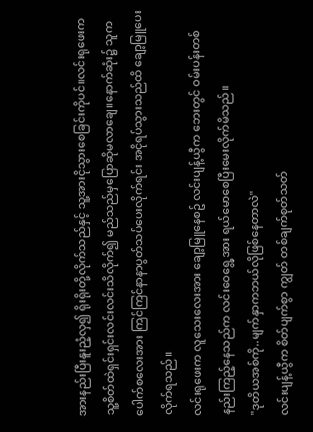အားနည်းပြီးနူးညံ့လှ၍ ရိုးရိုးတို့လိုက်သည်နှင့် သူ့အားငိုသွားစေခြင်းကိုပင်။လင်းရုဖေးက သူ့စိတ်ထဲရှင်းရှင်းလင်းလင်းသိလိုက်၍ မည်သည်မှပြောဆိုမလာချေ။နောက်ဆုံး၌ သူက ပေါက်စလေးအား ကြင်ကြင်နာနာပွတ်သပ်ပေးလိုက်ရင်း အငိုရပ်သွားသည်ထိ ချော့မြူပေးလိုက်ရသည်။
လင်းရုဖေးက လူသေးလေးအား ချော့မြူနေစဥ် လင်းပျန့်ယွီက ဘေးတွင် ဝမ်းပန်းတစ်နည်းကြည့်နေသည်က လင်းဝေရွေ့အား ရယ်မောစေပြီးမေးလိုက်မိသည်။
"ဒုတိယအစ်ကို..မျက်နှာကဘယ်လိုဖြစ်နေတာလဲ"
လင်းပျန့်ယွီက စိတ်ပျက်စွာ ကျွတ် တစ်ချက်စုတ်သတ်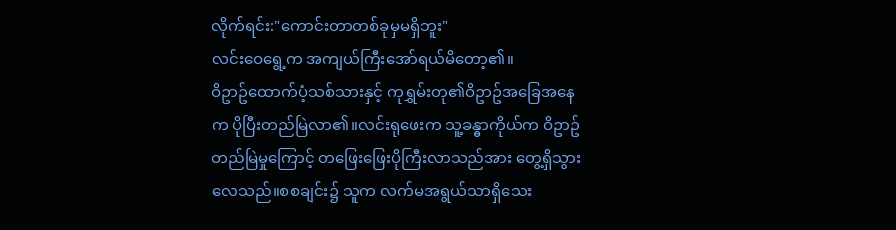လိုက်ရင်း:"ကောင်းတာတစ်ခုမှမရှိဘူး"
လင်းဝေရွေ့က အကျယ်ကြီးအော်ရယ်မိတော့၏။
ဝိဥာဥ်ထောက်ပံ့သစ်သားနှင့် ကုရွှမ်းတု၏ဝိဥာဥ်အခြေအနေက ပိုပြီးတည်မြဲလာ၏။လင်းရုဖေးက သူ့ခန္ဓာကိုယ်က ဝိဥာဥ်တည်မြဲမှုကြောင့် တဖြေးဖြေးပိုကြီးလာသည်အား တွေ့ရှိသွားလေသည်။စစချင်း၌ သူက လက်မအရွယ်သာရှိသေး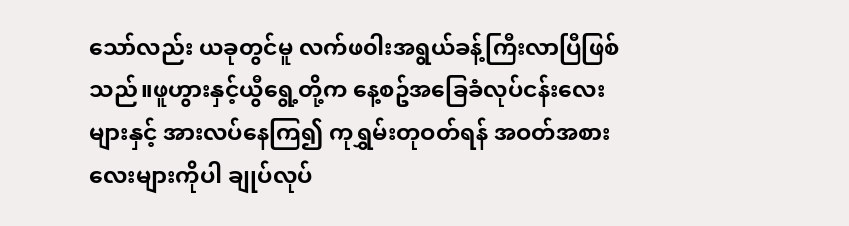သော်လည်း ယခုတွင်မူ လက်ဖ၀ါးအရွယ်ခန့်ကြီးလာပြီဖြစ်သည်။ဖူဟွားနှင့်ယွီရွေ့တို့က နေ့စဥ်အခြေခံလုပ်ငန်းလေးများနှင့် အားလပ်နေကြ၍ ကုရွှမ်းတုဝတ်ရန် အဝတ်အစားလေးများကိုပါ ချုပ်လုပ်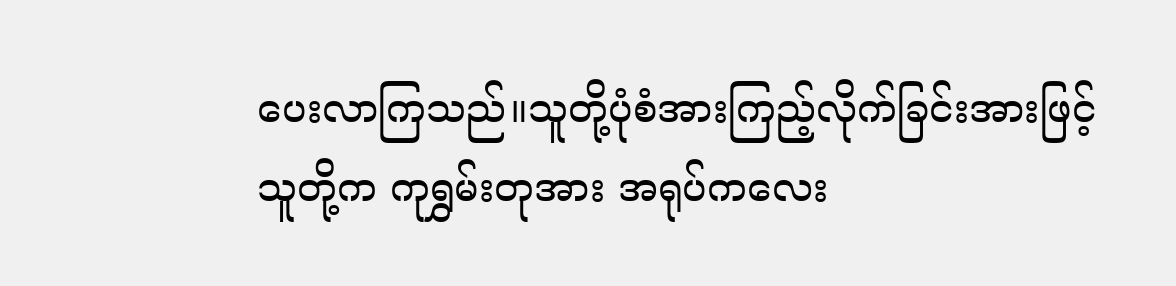ပေးလာကြသည်။သူတို့ပုံစံအားကြည့်လိုက်ခြင်းအားဖြင့် သူတို့က ကုရွှမ်းတုအား အရုပ်ကလေး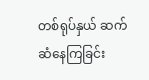တစ်ရုပ်နှယ် ဆက်ဆံနေကြခြင်း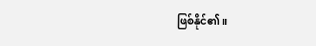ဖြစ်နိုင်၏။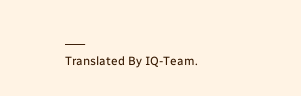____
Translated By IQ-Team.